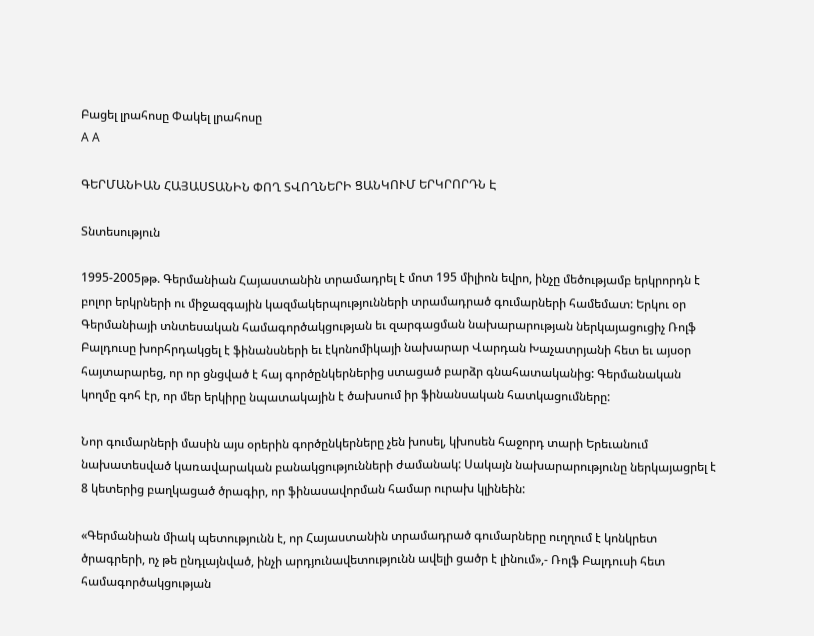Բացել լրահոսը Փակել լրահոսը
A A

ԳԵՐՄԱՆԻԱՆ ՀԱՅԱՍՏԱՆԻՆ ՓՈՂ ՏՎՈՂՆԵՐԻ ՑԱՆԿՈՒՄ ԵՐԿՐՈՐԴՆ Է

Տնտեսություն

1995-2005թթ. Գերմանիան Հայաստանին տրամադրել է մոտ 195 միլիոն եվրո, ինչը մեծությամբ երկրորդն է բոլոր երկրների ու միջազգային կազմակերպությունների տրամադրած գումարների համեմատ: Երկու օր Գերմանիայի տնտեսական համագործակցության եւ զարգացման նախարարության ներկայացուցիչ Ռոլֆ Բալդուսը խորհրդակցել է ֆինանսների եւ էկոնոմիկայի նախարար Վարդան Խաչատրյանի հետ եւ այսօր հայտարարեց, որ որ ցնցված է հայ գործընկերներից ստացած բարձր գնահատականից: Գերմանական կողմը գոհ էր, որ մեր երկիրը նպատակային է ծախսում իր ֆինանսական հատկացումները:

Նոր գումարների մասին այս օրերին գործընկերները չեն խոսել, կխոսեն հաջորդ տարի Երեւանում նախատեսված կառավարական բանակցությունների ժամանակ: Սակայն նախարարությունը ներկայացրել է 8 կետերից բաղկացած ծրագիր, որ ֆինասավորման համար ուրախ կլինեին:

«Գերմանիան միակ պետությունն է, որ Հայաստանին տրամադրած գումարները ուղղում է կոնկրետ ծրագրերի, ոչ թե ընդլայնված, ինչի արդյունավետությունն ավելի ցածր է լինում»,- Ռոլֆ Բալդուսի հետ համագործակցության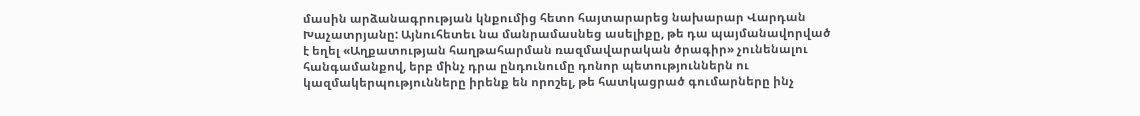մասին արձանագրության կնքումից հետո հայտարարեց նախարար Վարդան Խաչատրյանը: Այնուհետեւ նա մանրամասնեց ասելիքը, թե դա պայմանավորված է եղել «Աղքատության հաղթահարման ռազմավարական ծրագիր» չունենալու հանգամանքով, երբ մինչ դրա ընդունումը դոնոր պետություններն ու կազմակերպությունները իրենք են որոշել, թե հատկացրած գումարները ինչ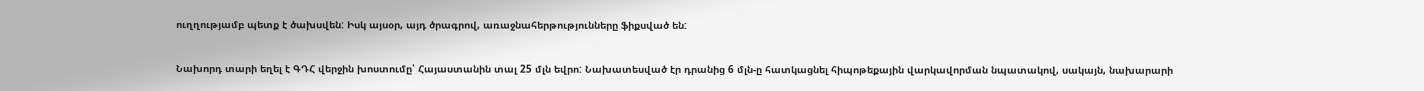ուղղությամբ պետք է ծախսվեն: Իսկ այսօր, այդ ծրագրով, առաջնահերթությունները ֆիքսված են:

Նախորդ տարի եղել է ԳԴՀ վերջին խոստումը՝ Հայաստանին տալ 25 մլն եվրո: Նախատեսված էր դրանից 6 մլն-ը հատկացնել հիպոթեքային վարկավորման նպատակով, սակայն, նախարարի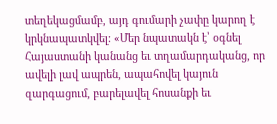տեղեկացմամբ, այդ գումարի չափը կարող է կրկնապատկվել: «Մեր նպատակն է՝ օգնել Հայաստանի կանանց եւ տղամարդականց, որ ավելի լավ ապրեն, ապահովել կայուն զարգացում, բարելավել հոսանքի եւ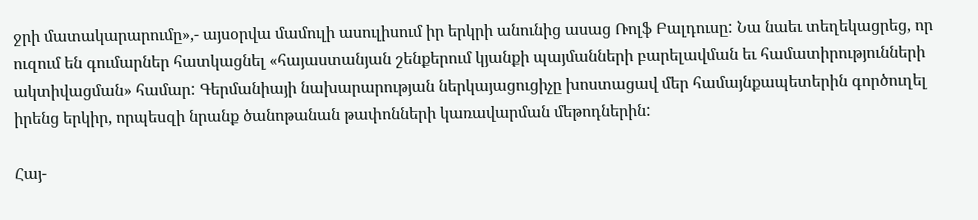ջրի մատակարարումը»,- այսօրվա մամուլի ասուլիսում իր երկրի անունից ասաց Ռոլֆ Բալդուսը: Նա նաեւ տեղեկացրեց, որ ուզում են գումարներ հատկացնել «հայաստանյան շենքերում կյանքի պայմանների բարելավման եւ համատիրությունների ակտիվացման» համար: Գերմանիայի նախարարության ներկայացուցիչը խոստացավ մեր համայնքապետերին գործուղել իրենց երկիր, որպեսզի նրանք ծանոթանան թափոնների կառավարման մեթոդներին:

Հայ-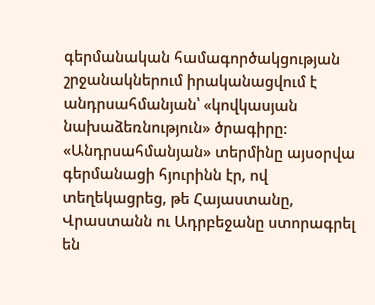գերմանական համագործակցության շրջանակներում իրականացվում է անդրսահմանյան՝ «կովկասյան նախաձեռնություն» ծրագիրը: «Անդրսահմանյան» տերմինը այսօրվա գերմանացի հյուրինն էր, ով տեղեկացրեց, թե Հայաստանը, Վրաստանն ու Ադրբեջանը ստորագրել են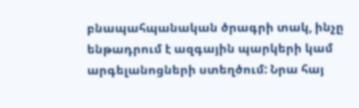բնապահպանական ծրագրի տակ, ինչը ենթադրում է ազգային պարկերի կամ արգելանոցների ստեղծում: Նրա հայ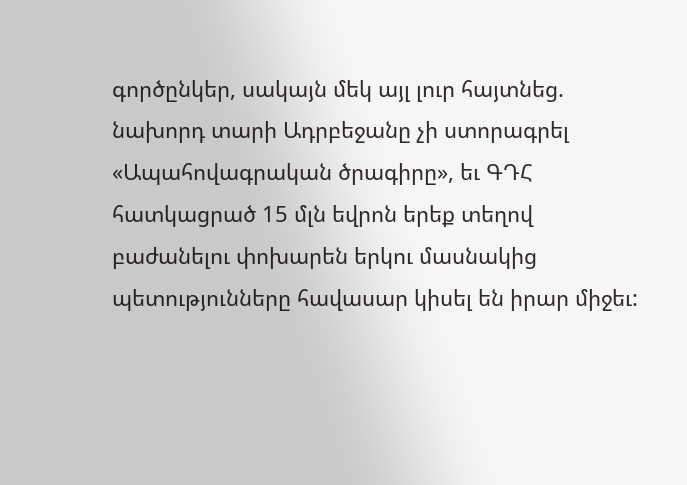գործընկեր, սակայն մեկ այլ լուր հայտնեց. նախորդ տարի Ադրբեջանը չի ստորագրել «Ապահովագրական ծրագիրը», եւ ԳԴՀ հատկացրած 15 մլն եվրոն երեք տեղով բաժանելու փոխարեն երկու մասնակից պետությունները հավասար կիսել են իրար միջեւ: